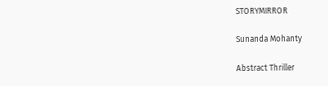STORYMIRROR

Sunanda Mohanty

Abstract Thriller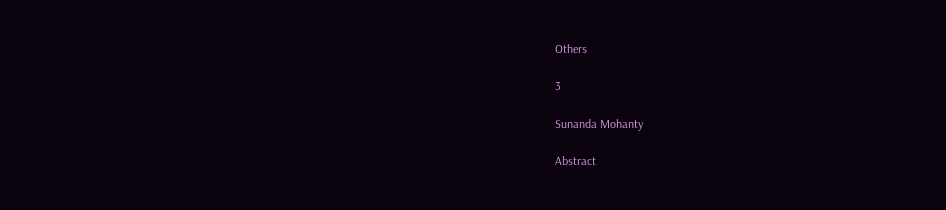Others

3

Sunanda Mohanty

Abstract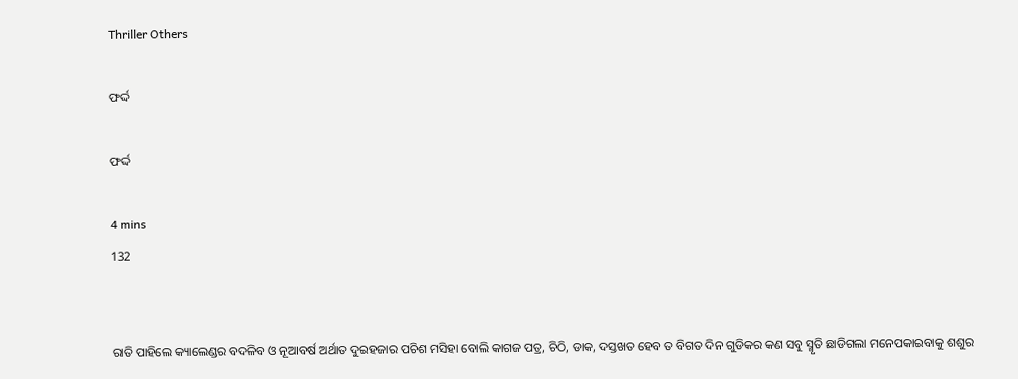Thriller Others

ଫର୍ଦ୍ଦ

ଫର୍ଦ୍ଦ

4 mins
132


ରାତି ପାହିଲେ କ୍ୟାଲେଣ୍ଡର ବଦଳିବ ଓ ନୂଆବର୍ଷ ଅର୍ଥାତ ଦୁଇହଜାର ପଚିଶ ମସିହା ବୋଲି କାଗଜ ପତ୍ର, ଚିଠି, ଡାକ, ଦସ୍ତଖତ ହେବ ତ ବିଗତ ଦିନ ଗୁଡିକର କଣ ସବୁ ସ୍ମୃତି ଛାଡିଗଲା ମନେପକାଇବାକୁ ଶଶୁର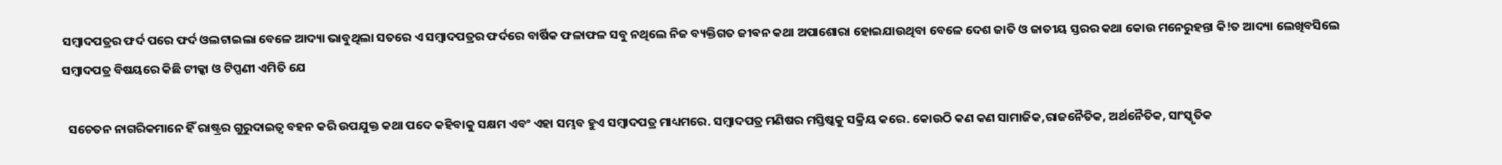ସମ୍ବାଦପତ୍ରର ଫର୍ଦ ପରେ ଫର୍ଦ ଓଲଟାଇଲା ବେଳେ ଆଦ୍ୟା ଭାବୁଥିଲା ସତରେ ଏ ସମ୍ବାଦପତ୍ରର ଫର୍ଦରେ ବାର୍ଷିକ ଫଳାଫଳ ସବୁ ନଥିଲେ ନିଜ ବ୍ୟକ୍ତିଗତ ଜୀଵନ କଥା ଅପାଶୋରା ହୋଇଯାଉଥିବା ବେଳେ ଦେଶ ଜାତି ଓ ଜାତୀୟ ସ୍ତରର କଥା କୋଉ ମନେରୁହନ୍ତା କି!ତ ଆଦ୍ୟା ଲେଖିବସିଲେ ସମ୍ବାଦପତ୍ର ବିଷୟରେ କିଛି ଟୀକ୍କା ଓ ଟିପ୍ପଣୀ ଏମିତି ଯେ

  ସଚେତନ ନାଗରିକମାନେ ହିଁ ରାଷ୍ଟ୍ରର ଗୁରୁଦାଇତ୍ୱ ବହନ କରି ଉପଯୁକ୍ତ କଥା ପଦେ କହିବାକୁ ସକ୍ଷମ ଏବଂ ଏହା ସମ୍ଭବ ହୁଏ ସମ୍ବାଦପତ୍ର ମାଧ୍ୟମରେ. ସମ୍ବାଦପତ୍ର ମଣିଷର ମସ୍ତିଷ୍କକୁ ସକ୍ରିୟ କରେ. କୋଉଠି କଣ କଣ ସାମାଜିକ,ରାଜନୈତିକ, ଅର୍ଥନୈତିକ, ସାଂସ୍କୃତିକ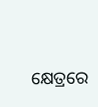କ୍ଷେତ୍ରରେ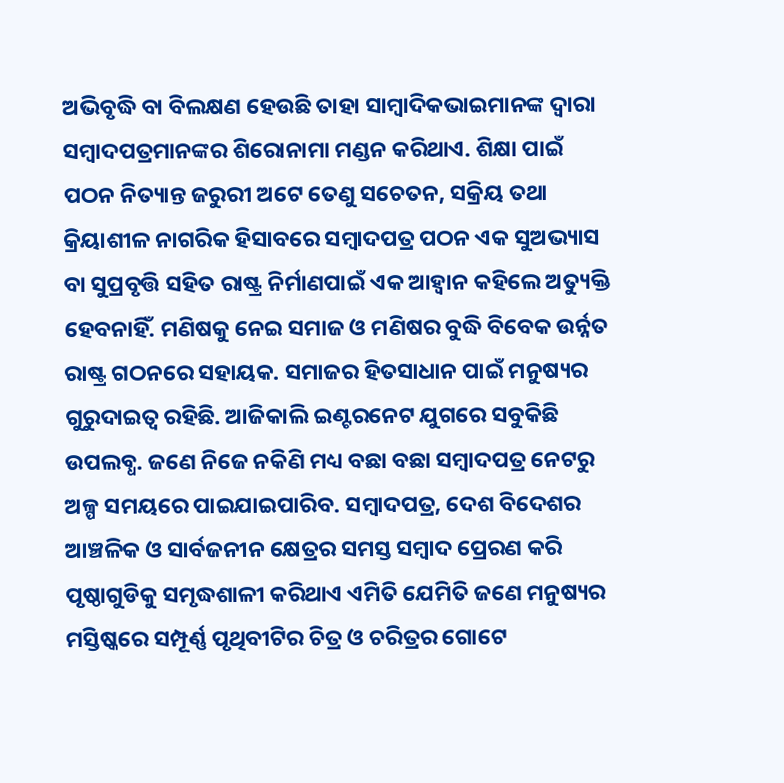ଅଭିବୃଦ୍ଧି ବା ବିଲକ୍ଷଣ ହେଉଛି ତାହା ସାମ୍ବାଦିକଭାଇମାନଙ୍କ ଦ୍ୱାରା ସମ୍ବାଦପତ୍ରମାନଙ୍କର ଶିରୋନାମା ମଣ୍ଡନ କରିଥାଏ. ଶିକ୍ଷା ପାଇଁ ପଠନ ନିତ୍ୟାନ୍ତ ଜରୁରୀ ଅଟେ ତେଣୁ ସଚେତନ, ସକ୍ରିୟ ତଥା କ୍ରିୟାଶୀଳ ନାଗରିକ ହିସାବରେ ସମ୍ବାଦପତ୍ର ପଠନ ଏକ ସୁଅଭ୍ୟାସ ବା ସୁପ୍ରବୃତ୍ତି ସହିତ ରାଷ୍ଟ୍ର ନିର୍ମାଣପାଇଁ ଏକ ଆହ୍ୱାନ କହିଲେ ଅତ୍ୟୁକ୍ତି ହେବନାହିଁ. ମଣିଷକୁ ନେଇ ସମାଜ ଓ ମଣିଷର ବୁଦ୍ଧି ବିବେକ ଉର୍ନ୍ନତ ରାଷ୍ଟ୍ର ଗଠନରେ ସହାୟକ. ସମାଜର ହିତସାଧାନ ପାଇଁ ମନୁଷ୍ୟର ଗୁରୁଦାଇତ୍ୱ ରହିଛି. ଆଜିକାଲି ଇଣ୍ଟରନେଟ ଯୁଗରେ ସବୁକିଛି ଉପଲବ୍ଧ. ଜଣେ ନିଜେ ନକିଣି ମଧ୍ୟ ବଛା ବଛା ସମ୍ବାଦପତ୍ର ନେଟରୁ ଅଳ୍ପ ସମୟରେ ପାଇଯାଇପାରିବ. ସମ୍ବାଦପତ୍ର, ଦେଶ ବିଦେଶର ଆଞ୍ଚଳିକ ଓ ସାର୍ବଜନୀନ କ୍ଷେତ୍ରର ସମସ୍ତ ସମ୍ବାଦ ପ୍ରେରଣ କରି ପୃଷ୍ଠାଗୁଡିକୁ ସମୃଦ୍ଧଶାଳୀ କରିଥାଏ ଏମିତି ଯେମିତି ଜଣେ ମନୁଷ୍ୟର ମସ୍ତିଷ୍କରେ ସମ୍ପୂର୍ଣ୍ଣ ପୃଥିବୀଟିର ଚିତ୍ର ଓ ଚରିତ୍ରର ଗୋଟେ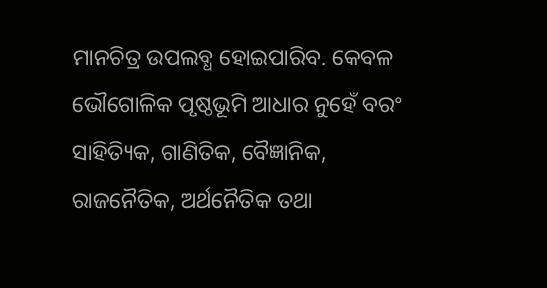ମାନଚିତ୍ର ଉପଲବ୍ଧ ହୋଇପାରିବ. କେବଳ ଭୌଗୋଳିକ ପୃଷ୍ଠଭୂମି ଆଧାର ନୁହେଁ ବରଂ ସାହିତ୍ୟିକ, ଗାଣିତିକ, ବୈଜ୍ଞାନିକ, ରାଜନୈତିକ, ଅର୍ଥନୈତିକ ତଥା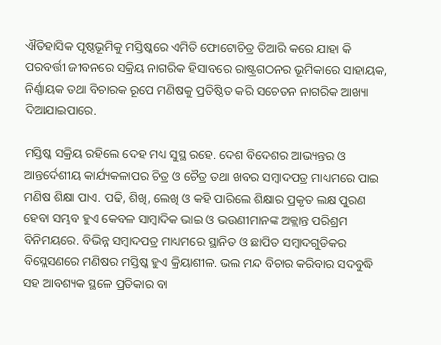ଐତିହାସିକ ପୃଷ୍ଠଭୂମିକୁ ମସ୍ତିଷ୍କରେ ଏମିତି ଫୋଟୋଚିତ୍ର ତିଆରି କରେ ଯାହା କି ପରବର୍ତ୍ତୀ ଜୀବନରେ ସକ୍ରିୟ ନାଗରିକ ହିସାବରେ ରାଷ୍ଟ୍ରଗଠନର ଭୂମିକାରେ ସାହାୟକ, ନିର୍ଣ୍ଣାୟକ ତଥା ବିଚାରକ ରୂପେ ମଣିଷକୁ ପ୍ରତିଷ୍ଠିତ କରି ସଚେତନ ନାଗରିକ ଆଖ୍ୟା ଦିଆଯାଇପାରେ.

ମସ୍ତିଷ୍କ ସକ୍ରିୟ ରହିଲେ ଦେହ ମଧ୍ୟ ସୁସ୍ଥ ରହେ. ଦେଶ ବିଦେଶର ଆଭ୍ୟନ୍ତର ଓ ଆନ୍ତର୍ଦେଶୀୟ କାର୍ଯ୍ୟକଳାପର ଚିତ୍ର ଓ ଚୈତ୍ର ତଥା ଖବର ସମ୍ବାଦପତ୍ର ମାଧ୍ୟମରେ ପାଇ ମଣିଷ ଶିକ୍ଷା ପାଏ. ପଢି, ଶିଖି, ଲେଖି ଓ କହି ପାରିଲେ ଶିକ୍ଷାର ପ୍ରକୃତ ଲକ୍ଷ ପୁରଣ ହେବା ସମ୍ଭବ ହୁଏ କେବଳ ସାମ୍ବାଦିକ ଭାଇ ଓ ଭଉଣୀମାନଙ୍କ ଅକ୍ଲାନ୍ତ ପରିଶ୍ରମ ବିନିମୟରେ. ବିଭିନ୍ନ ସମ୍ବାଦପତ୍ର ମାଧ୍ୟମରେ ସ୍ଥାନିତ ଓ ଛାପିତ ସମ୍ବାଦଗୁଡିକର ବିସ୍ଲେସଣରେ ମଣିଷର ମସ୍ତିଷ୍କ ହୁଏ କ୍ରିୟାଶୀଳ. ଭଲ ମନ୍ଦ ବିଚାର କରିବାର ସଦବୁଦ୍ଧି ସହ ଆବଶ୍ୟକ ସ୍ଥଳେ ପ୍ରତିକାର ବା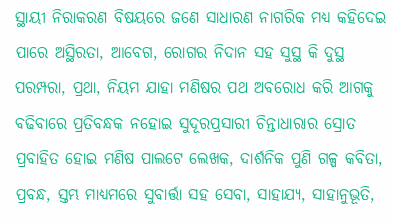ସ୍ଥାୟୀ ନିରାକରଣ ବିଷୟରେ ଜଣେ ସାଧାରଣ ନାଗରିକ ମଧ୍ୟ କହିଦେଇ ପାରେ ଅସ୍ଥିରତା, ଆବେଗ, ରୋଗର ନିଦାନ ସହ ସୁସ୍ଥ କି ଦୁସ୍ଥ ପରମ୍ପରା, ପ୍ରଥା, ନିୟମ ଯାହା ମଣିଷର ପଥ ଅବରୋଧ କରି ଆଗକୁ ବଢିବାରେ ପ୍ରତିବନ୍ଧକ ନହୋଇ ସୁଦୂରପ୍ରସାରୀ ଚିନ୍ତାଧାରାର ସ୍ରୋତ ପ୍ରବାହିତ ହୋଇ ମଣିଷ ପାଲଟେ ଲେଖକ, ଦାର୍ଶନିକ ପୁଣି ଗଳ୍ପ କବିତା, ପ୍ରବନ୍ଧ, ସ୍ତମ୍ଭ ମାଧ୍ୟମରେ ସୁବାର୍ତ୍ତା ସହ ସେବା, ସାହାଯ୍ୟ, ସାହାନୁଭୂତି,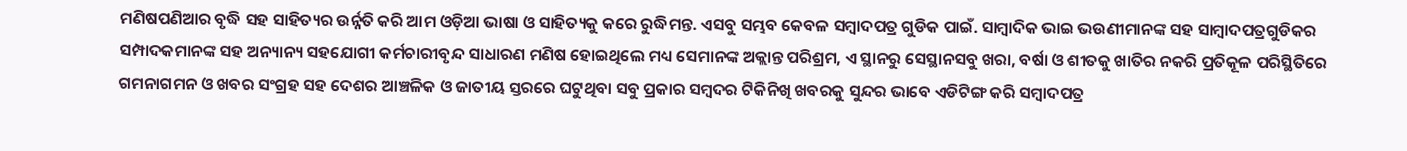ମଣିଷପଣିଆର ବୃଦ୍ଧି ସହ ସାହିତ୍ୟର ଉର୍ନ୍ନତି କରି ଆମ ଓଡ଼ିଆ ଭାଷା ଓ ସାହିତ୍ୟକୁ କରେ ରୁଦ୍ଧିମନ୍ତ. ଏସବୁ ସମ୍ଭବ କେବଳ ସମ୍ବାଦପତ୍ର ଗୁଡିକ ପାଇଁ. ସାମ୍ବାଦିକ ଭାଇ ଭଉଣୀମାନଙ୍କ ସହ ସାମ୍ବାଦପତ୍ରଗୁଡିକର ସମ୍ପାଦକମାନଙ୍କ ସହ ଅନ୍ୟାନ୍ୟ ସହଯୋଗୀ କର୍ମଚାରୀବୃନ୍ଦ ସାଧାରଣ ମଣିଷ ହୋଇଥିଲେ ମଧ୍ୟ ସେମାନଙ୍କ ଅକ୍ଲାନ୍ତ ପରିଶ୍ରମ, ଏ ସ୍ଥାନରୁ ସେସ୍ଥାନସବୁ ଖରା, ବର୍ଷା ଓ ଶୀତକୁ ଖାତିର ନକରି ପ୍ରତିକୂଳ ପରିସ୍ଥିତିରେ ଗମନାଗମନ ଓ ଖବର ସଂଗ୍ରହ ସହ ଦେଶର ଆଞ୍ଚଳିକ ଓ ଜାତୀୟ ସ୍ତରରେ ଘଟୁଥିବା ସବୁ ପ୍ରକାର ସମ୍ବଦର ଟିକିନିଖି ଖବରକୁ ସୁନ୍ଦର ଭାବେ ଏଡିଟିଙ୍ଗ କରି ସମ୍ବାଦପତ୍ର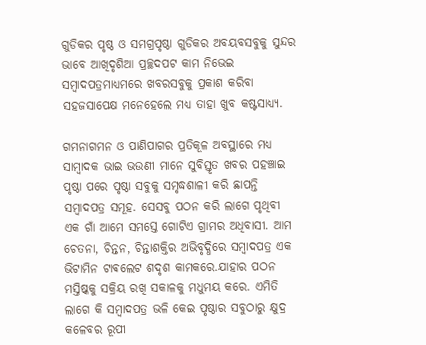ଗୁଡିକର ପୃଷ୍ଠ ଓ ସମଗ୍ରପୃଷ୍ଠା ଗୁଡିକର ଅବୟବସବୁକୁ ସୁନ୍ଦର ଭାବେ ଆଖିଦୃଶିଆ ପ୍ରଚ୍ଛଦପଟ କାମ ନିଭେଇ ସମ୍ବାଦପତ୍ରମାଧ୍ୟମରେ ଖବରସବୁକୁ ପ୍ରକାଶ କରିବା ସହଜସାପେକ୍ଷ ମନେହେଲେ ମଧ୍ୟ ତାହା ଖୁବ କଷ୍ଟସାଧ୍ୟ୍ୟ.

ଗମନାଗମନ ଓ ପାଣିପାଗର ପ୍ରତିକୂଳ ଅବସ୍ଥାରେ ମଧ୍ୟ ସାମ୍ବାଦକ ଭାଇ ଭଉଣୀ ମାନେ ସୁବିସ୍ତୃତ ଖବର ପହଞ୍ଚାଇ ପୃଷ୍ଠା ପରେ ପୃଷ୍ଠା ସବୁକୁ ସମୃଦ୍ଧଶାଳୀ କରି ଛାପନ୍ତି ସମ୍ବାଦପତ୍ର ସମୂହ. ସେସବୁ ପଠନ କରି ଲାଗେ ପୃଥିବୀ ଏକ ଗାଁ ଆମେ ସମସ୍ତେ ଗୋଟିଏ ଗ୍ରାମର ଅଧିବାସୀ. ଆମ ଚେତନା, ଚିନ୍ତନ, ଚିନ୍ତାଶକ୍ତିର ଅଭିବୃଦ୍ଧିରେ ସମ୍ବାଦପତ୍ର ଏକ ଭିଟାମିନ ଟାଵଲେଟ ଶଦୃଶ କାମକରେ.ଯାହାର ପଠନ ମସ୍ତିଷ୍କକୁ ସକ୍ରିୟ ରଖି ସକାଳକୁ ମଧୁମୟ କରେ. ଏମିତି ଲାଗେ କି ସମ୍ବାଦପତ୍ର ଭଳି କେଇ ପୃଷ୍ଠାର ସବୁଠାରୁ କ୍ଷୁଦ୍ର କଳେବର ରୂପୀ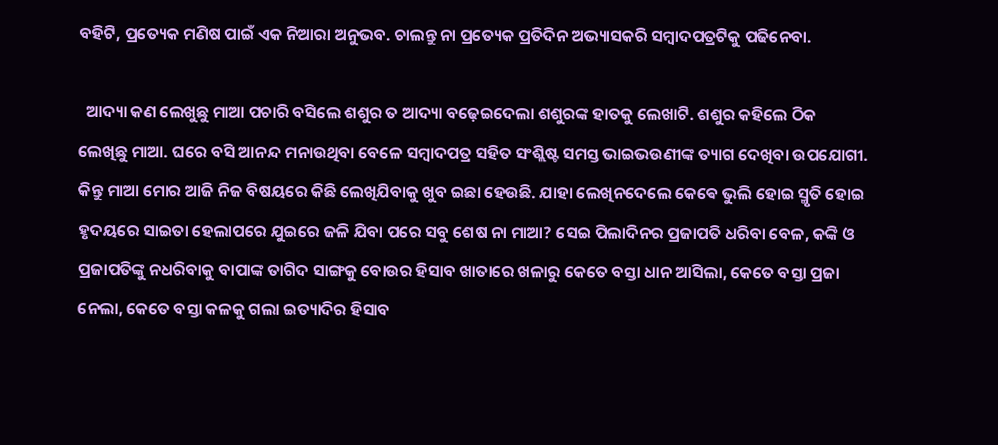ବହିଟି, ପ୍ରତ୍ୟେକ ମଣିଷ ପାଇଁ ଏକ ନିଆରା ଅନୁଭବ. ଚାଲନ୍ତୁ ନା ପ୍ରତ୍ୟେକ ପ୍ରତିଦିନ ଅଭ୍ୟାସକରି ସମ୍ବାଦପତ୍ରଟିକୁ ପଢିନେବା.

  ଆଦ୍ୟା କଣ ଲେଖୁଛୁ ମାଆ ପଚାରି ବସିଲେ ଶଶୁର ତ ଆଦ୍ୟା ବଢ଼େଇଦେଲା ଶଶୁରଙ୍କ ହାତକୁ ଲେଖାଟି. ଶଶୁର କହିଲେ ଠିକ ଲେଖିଛୁ ମାଆ. ଘରେ ବସି ଆନନ୍ଦ ମନାଉଥିବା ବେଳେ ସମ୍ବାଦପତ୍ର ସହିତ ସଂଶ୍ଲିଷ୍ଟ ସମସ୍ତ ଭାଇଭଉଣୀଙ୍କ ତ୍ୟାଗ ଦେଖିବା ଉପଯୋଗୀ. କିନ୍ତୁ ମାଆ ମୋର ଆଜି ନିଜ ବିଷୟରେ କିଛି ଲେଖିଯିବାକୁ ଖୁବ ଇଛା ହେଉଛି. ଯାହା ଲେଖିନଦେଲେ କେଵେ ଭୁଲି ହୋଇ ସ୍ମୃତି ହୋଇ ହୃଦୟରେ ସାଇତା ହେଲାପରେ ଯୁଇରେ ଜଳି ଯିବା ପରେ ସବୁ ଶେଷ ନା ମାଆ? ସେଇ ପିଲାଦିନର ପ୍ରଜାପତି ଧରିବା ବେଳ, କଙ୍କି ଓ ପ୍ରଜାପତିଙ୍କୁ ନଧରିବାକୁ ବାପାଙ୍କ ତାଗିଦ ସାଙ୍ଗକୁ ବୋଉର ହିସାବ ଖାତାରେ ଖଳାରୁ କେତେ ବସ୍ତା ଧାନ ଆସିଲା, କେତେ ବସ୍ତା ପ୍ରଜା ନେଲା, କେତେ ବସ୍ତା କଳକୁ ଗଲା ଇତ୍ୟାଦିର ହିସାବ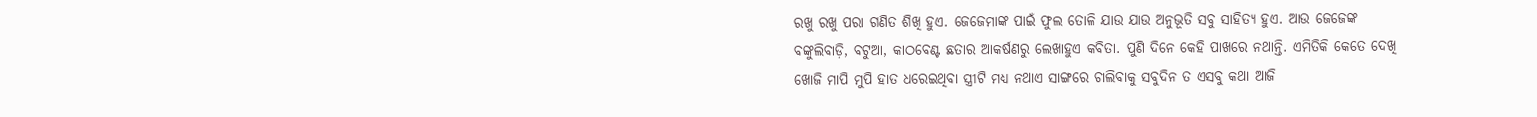ରଖୁ ରଖୁ ପରା ଗଣିତ ଶିଖି ହୁଏ. ଜେଜେମାଙ୍କ ପାଇଁ ଫୁଲ ତୋଳି ଯାଉ ଯାଉ ଅନୁଭୂତି ସବୁ ସାହିତ୍ୟ ହୁଏ. ଆଉ ଜେଜେଙ୍କ ବଙ୍କୁଲିବାଡ଼ି, ବଟୁଆ, କାଠବେଣ୍ଟ ଛତାର ଆକର୍ଷଣରୁ ଲେଖାହୁଏ କବିତା. ପୁଣି ଦିନେ କେହି ପାଖରେ ନଥାନ୍ତି. ଏମିତିକି କେତେ ଦେଖି ଖୋଜି ମାପି ମୁପି ହାତ ଧରେଇଥିବା ସ୍ତ୍ରୀଟି ମଧ୍ୟ ନଥାଏ ସାଙ୍ଗରେ ଚାଲିବାକୁ ସବୁଦିନ ତ ଏସବୁ କଥା ଆଜି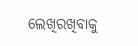ଲେଖିରଖିବାକୁ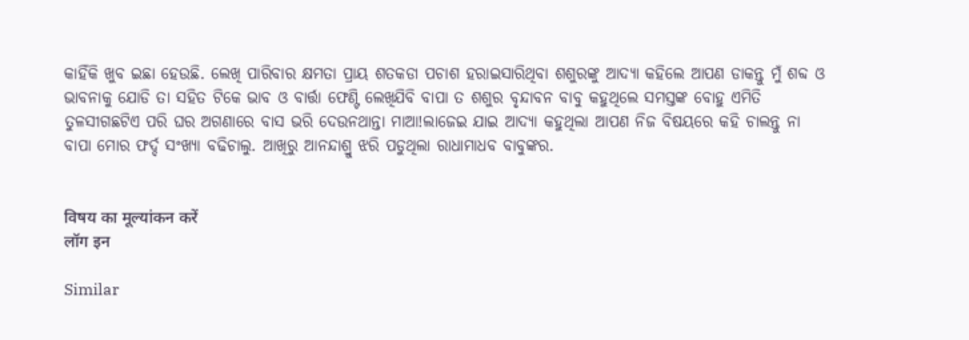କାହିଁକି ଖୁବ ଇଛା ହେଉଛି. ଲେଖି ପାରିବାର କ୍ଷମତା ପ୍ରାୟ ଶତକଡା ପଚାଶ ହରାଇସାରିଥିବା ଶଶୁରଙ୍କୁ ଆଦ୍ୟା କହିଲେ ଆପଣ ଡାକନ୍ତୁ ମୁଁ ଶବ୍ଦ ଓ ଭାବନାକୁ ଯୋଡି ତା ସହିତ ଟିକେ ଭାବ ଓ ବାର୍ତ୍ତା ଫେଣ୍ଟି ଲେଖିଯିବି ବାପା ତ ଶଶୁର ବୃନ୍ଦାବନ ବାବୁ କହୁଥିଲେ ସମସ୍ତଙ୍କ ବୋହୁ ଏମିତି ତୁଳସୀଗଛଟିଏ ପରି ଘର ଅଗଣାରେ ବାସ ଭରି ଦେଉନଥାନ୍ତା ମାଆ!ଲାଜେଇ ଯାଇ ଆଦ୍ୟା କହୁଥିଲା ଆପଣ ନିଜ ବିଷୟରେ କହି ଚାଲନ୍ତୁ ନା ବାପା ମୋର ଫର୍ଦ୍ଦ ସଂଖ୍ୟା ବଢିଚାଲୁ. ଆଖିରୁ ଆନନ୍ଦାଶ୍ରୁ ଝରି ପଡୁଥିଲା ରାଧାମାଧବ ବାବୁଙ୍କର.


विषय का मूल्यांकन करें
लॉग इन

Similar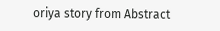oriya story from Abstract